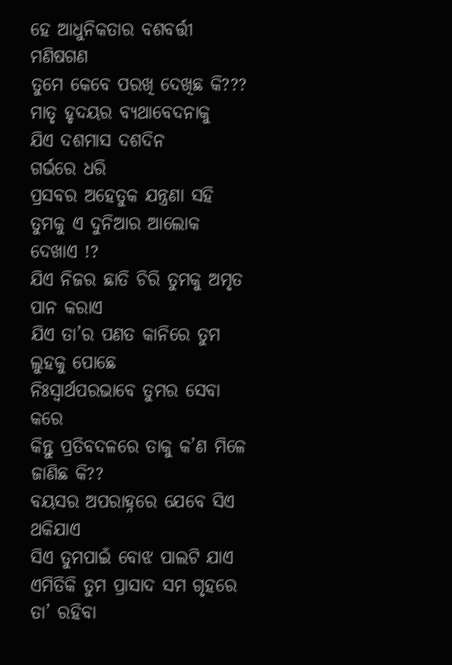ହେ ଆଧୁନିକତାର ବଶବର୍ତ୍ତୀ ମଣିଷଗଣ
ତୁମେ କେବେ ପରଖି ଦେଖିଛ କି???
ମାତୃ ହୃଦୟର ବ୍ୟଥାବେଦନାକୁ
ଯିଏ ଦଶମାସ ଦଶଦିନ
ଗର୍ଭରେ ଧରି
ପ୍ରସବର ଅହେତୁକ ଯନ୍ତ୍ରଣା ସହି
ତୁମକୁ ଏ ଦୁନିଆର ଆଲୋକ ଦେଖାଏ !?
ଯିଏ ନିଜର ଛାତି ଚିରି ତୁମକୁ ଅମୃତ ପାନ କରାଏ
ଯିଏ ତା’ର ପଣତ କାନିରେ ତୁମ ଲୁହକୁ ପୋଛେ
ନିଃସ୍ୱାର୍ଥପରଭାବେ ତୁମର ସେବା କରେ
କିନ୍ତୁ ପ୍ରତିବଦଳରେ ତାକୁ କ’ଣ ମିଳେ ଜାଣିଛ କି??
ବୟସର ଅପରାହ୍ନରେ ଯେବେ ସିଏ ଥକିଯାଏ
ସିଏ ତୁମପାଇଁ ବୋଝ ପାଲଟି ଯାଏ
ଏମିତିକି ତୁମ ପ୍ରାସାଦ ସମ ଗୃହରେ
ତା’ ରହିବା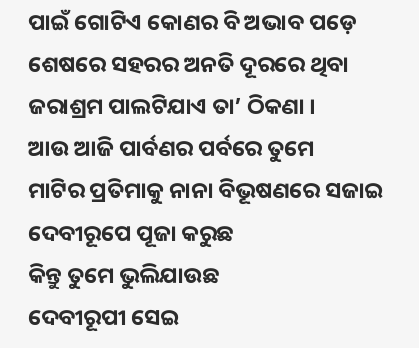ପାଇଁ ଗୋଟିଏ କୋଣର ବି ଅଭାବ ପଡ଼େ
ଶେଷରେ ସହରର ଅନତି ଦୂରରେ ଥିବା
ଜରାଶ୍ରମ ପାଲଟିଯାଏ ତା’ ଠିକଣା ।
ଆଉ ଆଜି ପାର୍ବଣର ପର୍ବରେ ତୁମେ
ମାଟିର ପ୍ରତିମାକୁ ନାନା ବିଭୂଷଣରେ ସଜାଇ
ଦେବୀରୂପେ ପୂଜା କରୁଛ
କିନ୍ତୁ ତୁମେ ଭୁଲିଯାଉଛ
ଦେବୀରୂପୀ ସେଇ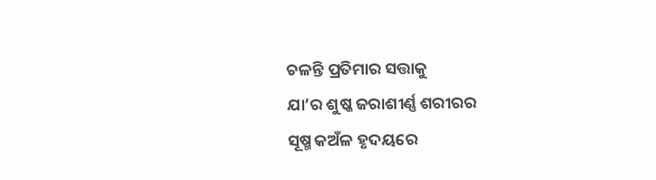ଚଳନ୍ତି ପ୍ରତିମାର ସତ୍ତାକୁ
ଯା’ର ଶୁଷ୍କ ଜରାଶୀର୍ଣ୍ଣ ଶରୀରର
ସୂଷ୍ମ କଅଁଳ ହୃଦୟରେ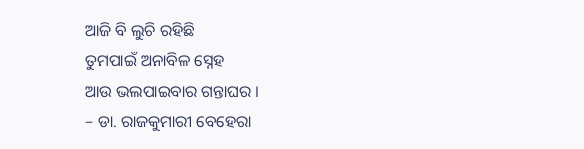ଆଜି ବି ଲୁଚି ରହିଛି
ତୁମପାଇଁ ଅନାବିଳ ସ୍ନେହ
ଆଉ ଭଲପାଇବାର ଗନ୍ତାଘର ।
– ଡା. ରାଜକୁମାରୀ ବେହେରା